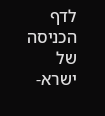לדף הכניסה של ישרא-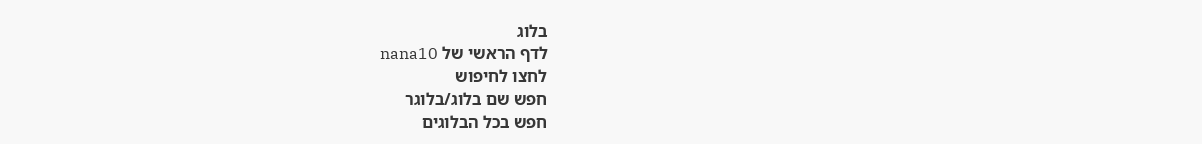בלוג
לדף הראשי של nana10
לחצו לחיפוש
חפש שם בלוג/בלוגר
חפש בכל הבלוגים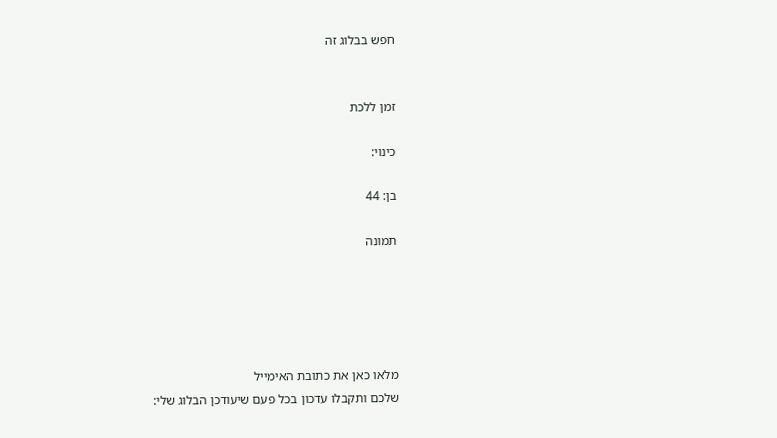חפש בבלוג זה


זמן ללכת

כינוי:

בן: 44

תמונה





מלאו כאן את כתובת האימייל
שלכם ותקבלו עדכון בכל פעם שיעודכן הבלוג שלי: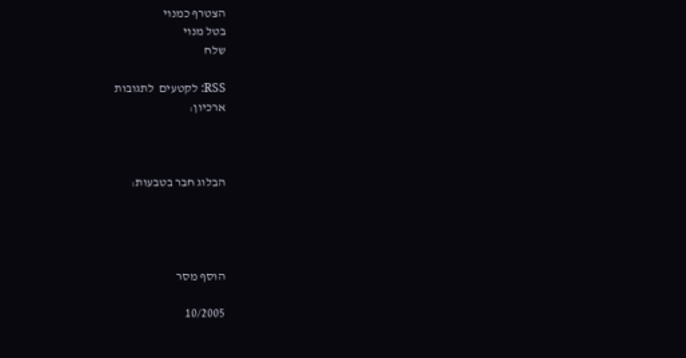הצטרף כמנוי
בטל מנוי
שלח

RSS: לקטעים  לתגובות
ארכיון:



הבלוג חבר בטבעות:




הוסף מסר

10/2005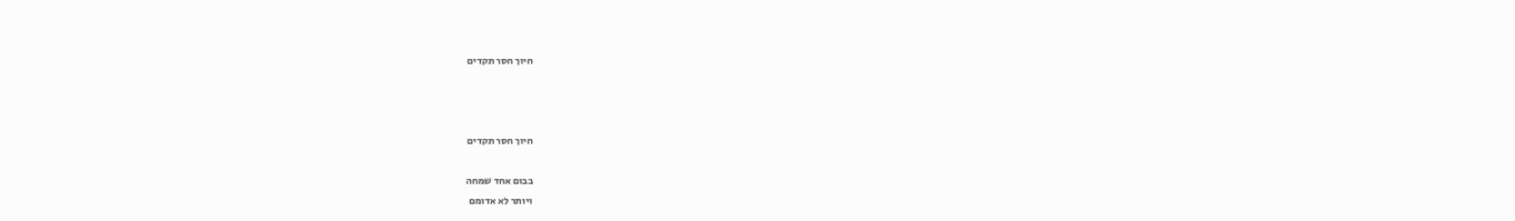חיוך חסר תקדים



חיוך חסר תקדים

בבום אחד שמחה
ויותר לא אדומם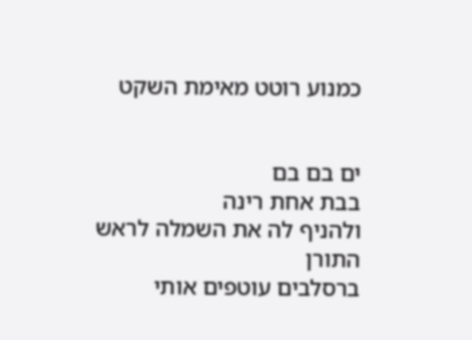כמנוע רוטט מאימת השקט


ים בם בם
בבת אחת רינה
ולהניף לה את השמלה לראש התורן
ברסלבים עוטפים אותי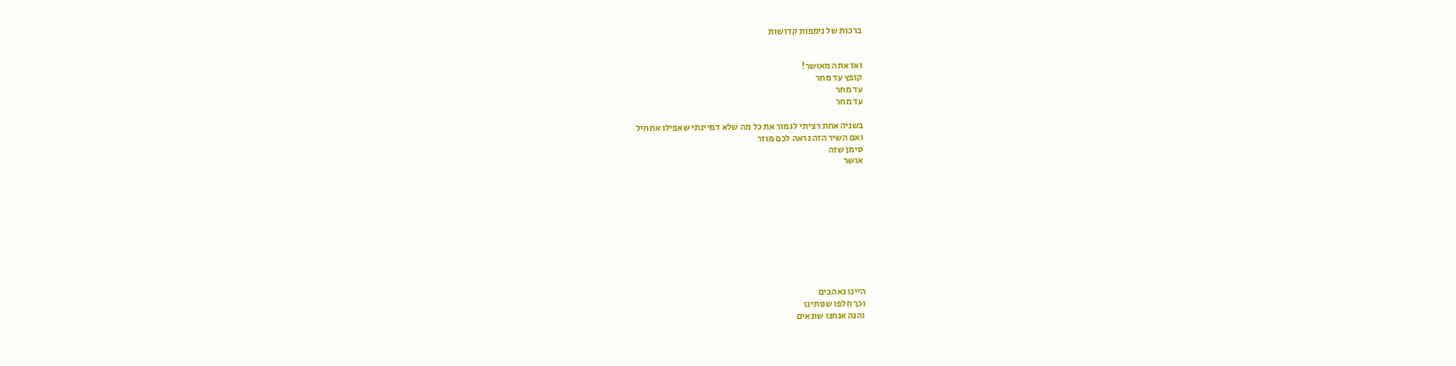ברכות של נימפות קדושות


ואז אתה מאושר!
קופץ עד מחר
עד מחר
עד מחר

בשניה אחת רציתי לגמור את כל מה שלא דמיינתי שאפילו אתחיל
ואם השיר הזה נראה לכם מוזר
סימן שזה
אושר










היינו נאהבים
וכך חלפו שנותינו
והנה אנחנו שונאים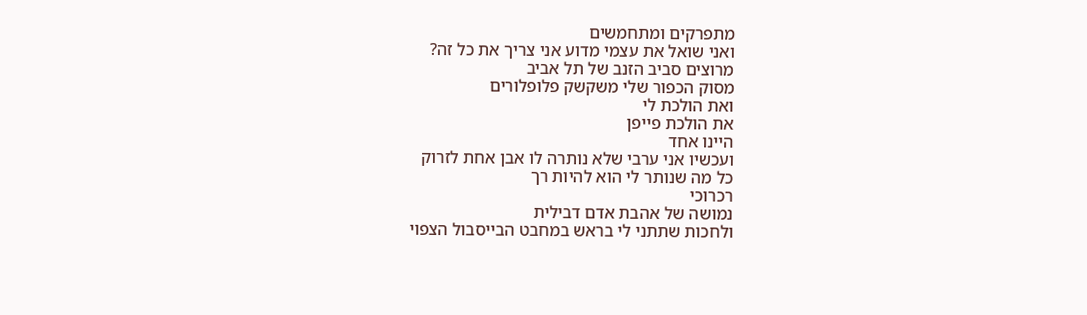מתפרקים ומתחמשים
ואני שואל את עצמי מדוע אני צריך את כל זה?
מרוצים סביב הזנב של תל אביב
מסוק הכפור שלי משקשק פלופלורים
ואת הולכת לי
את הולכת פייפן
היינו אחד
ועכשיו אני ערבי שלא נותרה לו אבן אחת לזרוק
כל מה שנותר לי הוא להיות רך
רכרוכי
נמושה של אהבת אדם דבילית
ולחכות שתתני לי בראש במחבט הבייסבול הצפוי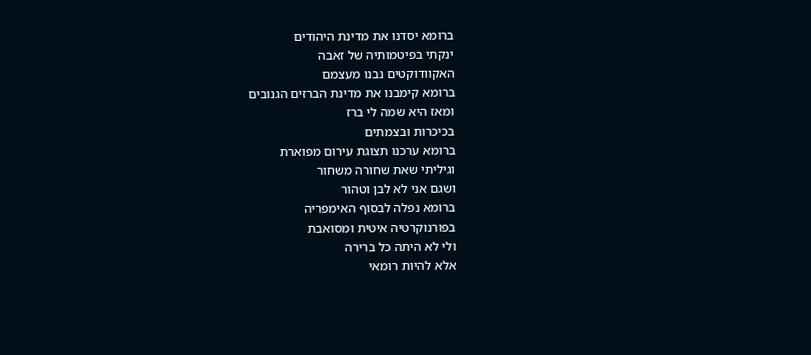ברומא יסדנו את מדינת היהודים
ינקתי בפיטמותיה של זאבה
האקוודוקטים נבנו מעצמם
ברומא קימבנו את מדינת הברזים הגנובים
ומאז היא שמה לי ברז
בכיכרות ובצמתים
ברומא ערכנו תצוגת עירום מפוארת
וגיליתי שאת שחורה משחור
ושגם אני לא לבן וטהור
ברומא נפלה לבסוף האימפריה
בפורנוקרטיה איטית ומסואבת
ולי לא היתה כל ברירה
אלא להיות רומאי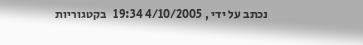נכתב על ידי , 4/10/2005 19:34   בקטגוריות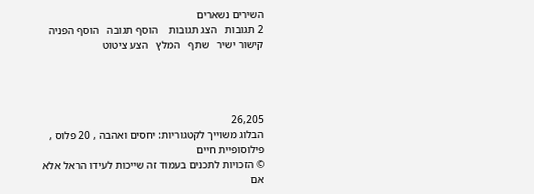השירים נשארים
2 תגובות   הצג תגובות    הוסף תגובה   הוסף הפניה   קישור ישיר   שתף   המלץ   הצע ציטוט




26,205
הבלוג משוייך לקטגוריות: יחסים ואהבה , 20 פלוס , פילוסופיית חיים
© הזכויות לתכנים בעמוד זה שייכות לעידו הראל אלא אם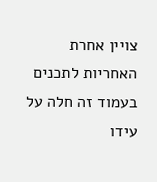צויין אחרת
האחריות לתכנים בעמוד זה חלה על עידו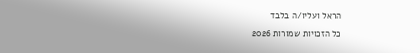הראל ועליו/ה בלבד
כל הזכויות שמורות 2026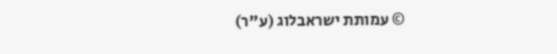© עמותת ישראבלוג (ע"ר)